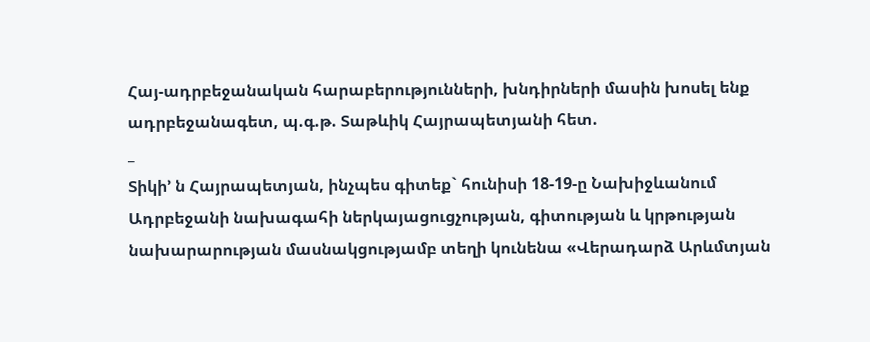Հայ-ադրբեջանական հարաբերությունների, խնդիրների մասին խոսել ենք ադրբեջանագետ, պ.գ.թ. Տաթևիկ Հայրապետյանի հետ.
_
Տիկի’ ն Հայրապետյան, ինչպես գիտեք` հունիսի 18-19-ը Նախիջևանում Ադրբեջանի նախագահի ներկայացուցչության, գիտության և կրթության նախարարության մասնակցությամբ տեղի կունենա «Վերադարձ Արևմտյան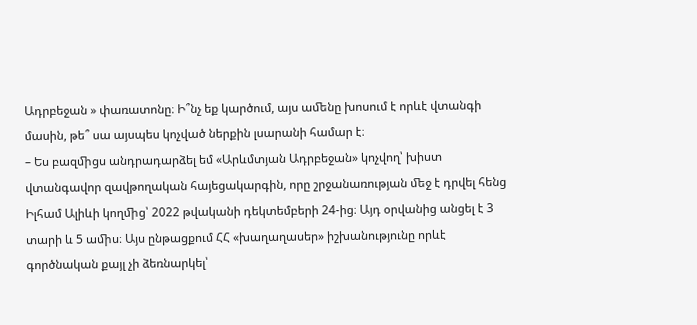Ադրբեջան » փառատոնը։ Ի՞նչ եք կարծում, այս աﬔնը խոսում է որևէ վտանգի մասին, թե՞ սա այսպես կոչված ներքին լսարանի համար է։
– Ես բազﬕցս անդրադարձել եմ «Արևմտյան Ադրբեջան» կոչվող՝ խիստ վտանգավոր զավթողական հայեցակարգին, որը շրջանառության ﬔջ է դրվել հենց Իլհամ Ալիևի կողﬕց՝ 2022 թվականի դեկտեմբերի 24-ից։ Այդ օրվանից անցել է 3 տարի և 5 աﬕս։ Այս ընթացքում ՀՀ «խաղաղասեր» իշխանությունը որևէ գործնական քայլ չի ձեռնարկել՝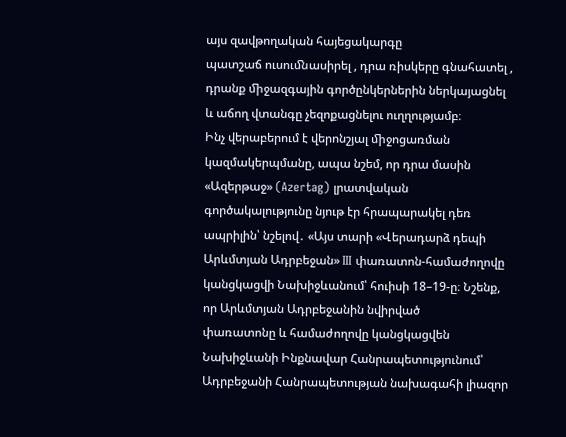այս զավթողական հայեցակարգը
պատշաճ ուսուﬓասիրել , դրա ռիսկերը գնահատել , դրանք ﬕջազգային գործընկերներին ներկայացնել և աճող վտանգը չեզոքացնելու ուղղությամբ։
Ինչ վերաբերում է վերոնշյալ ﬕջոցառման կազմակերպմանը, ապա նշեմ, որ դրա մասին «Ազերթաջ» (Azertag) լրատվական գործակալությունը նյութ էր հրապարակել դեռ ապրիլին՝ նշելով․ «Այս տարի «Վերադարձ դեպի Արևմտյան Ադրբեջան» III փառատոն-համաժողովը կանցկացվի Նախիջևանում՝ հուիսի 18–19-ը։ Նշենք, որ Արևմտյան Ադրբեջանին նվիրված
փառատոնը և համաժողովը կանցկացվեն Նախիջևանի Ինքնավար Հանրապետությունում՝ Ադրբեջանի Հանրապետության նախագահի լիազոր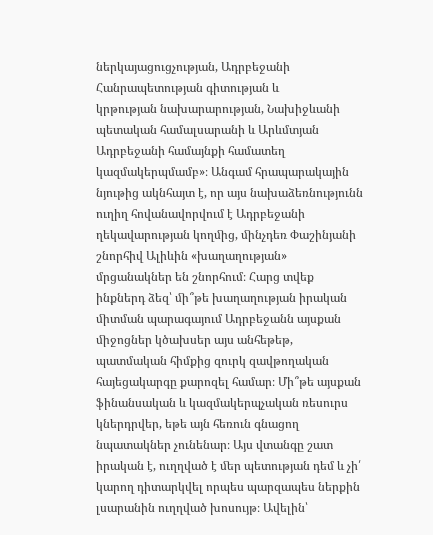ներկայացուցչության, Ադրբեջանի Հանրապետության գիտության և
կրթության նախարարության, Նախիջևանի պետական համալսարանի և Արևմտյան Ադրբեջանի համայնքի համատեղ կազմակերպմամբ»։ Անգամ հրապարակային նյութից ակնհայտ է, որ այս նախաձեռնությունն ուղիղ հովանավորվում է Ադրբեջանի ղեկավարության կողﬕց, ﬕնչդեռ Փաշինյանի շնորհիվ Ալիևին «խաղաղության» մրցանակներ են շնորհում։ Հարց տվեք ինքներդ ձեզ՝ ﬕ՞թե խաղաղության իրական ﬕտման պարագայում Ադրբեջանն այսքան ﬕջոցներ կծախսեր այս անհեթեթ,
պատմական հիմքից զուրկ զավթողական հայեցակարգը քարոզել համար։ Մի՞թե այսքան ֆինանսական և կազմակերպչական ռեսուրս կներդրվեր, եթե այն հեռուն գնացող նպատակներ չունենար։ Այս վտանգը շատ իրական է, ուղղված է ﬔր պետության դեմ և չի՛ կարող դիտարկվել որպես պարզապես ներքին լսարանին ուղղված խոսույթ։ Ավելին՝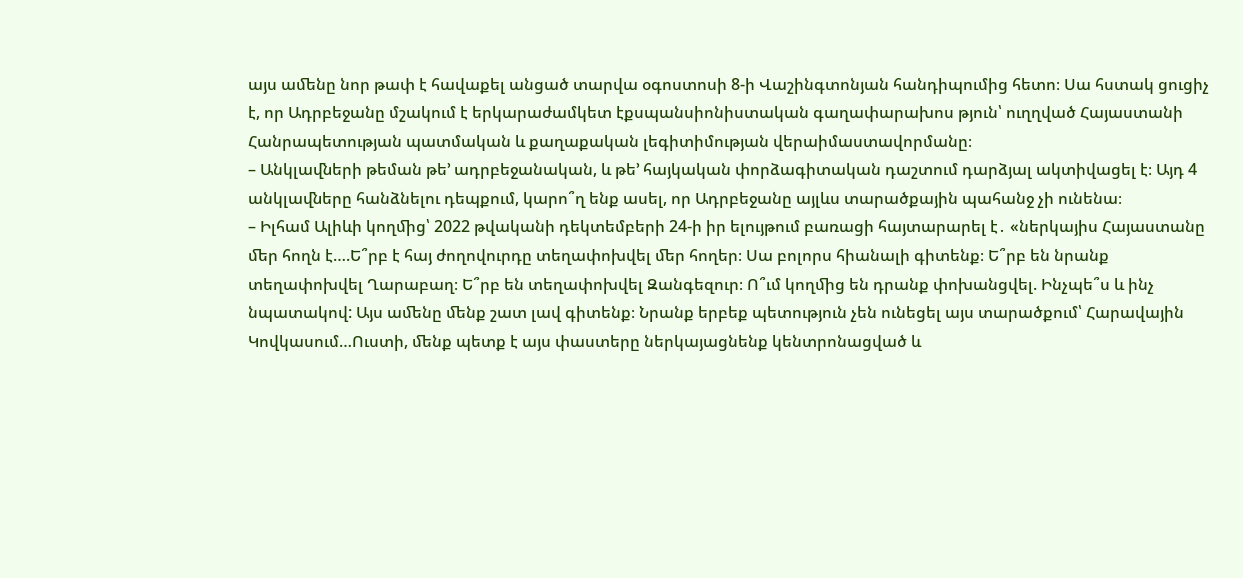այս աﬔնը նոր թափ է հավաքել անցած տարվա օգոստոսի 8-ի Վաշինգտոնյան հանդիպումից հետո։ Սա հստակ ցուցիչ է, որ Ադրբեջանը մշակում է երկարաժամկետ էքսպանսիոնիստական գաղափարախոս թյուն՝ ուղղված Հայաստանի Հանրապետության պատմական և քաղաքական լեգիտիմության վերաիմաստավորմանը։
– Անկլաﬖերի թեման թե’ ադրբեջանական, և թե’ հայկական փորձագիտական դաշտում դարձյալ ակտիվացել է։ Այդ 4 անկլաﬖերը հանձնելու դեպքում, կարո՞ղ ենք ասել, որ Ադրբեջանը այլևս տարածքային պահանջ չի ունենա։
– Իլհամ Ալիևի կողﬕց՝ 2022 թվականի դեկտեմբերի 24-ի իր ելույթում բառացի հայտարարել է․ «ներկայիս Հայաստանը ﬔր հողն է….Ե՞րբ է հայ ժողովուրդը տեղափոխվել ﬔր հողեր։ Սա բոլորս հիանալի գիտենք։ Ե՞րբ են նրանք տեղափոխվել Ղարաբաղ։ Ե՞րբ են տեղափոխվել Զանգեզուր։ Ո՞ւմ կողﬕց են դրանք փոխանցվել. Ինչպե՞ս և ինչ նպատակով: Այս աﬔնը ﬔնք շատ լավ գիտենք։ Նրանք երբեք պետություն չեն ունեցել այս տարածքում՝ Հարավային
Կովկասում…Ուստի, ﬔնք պետք է այս փաստերը ներկայացնենք կենտրոնացված և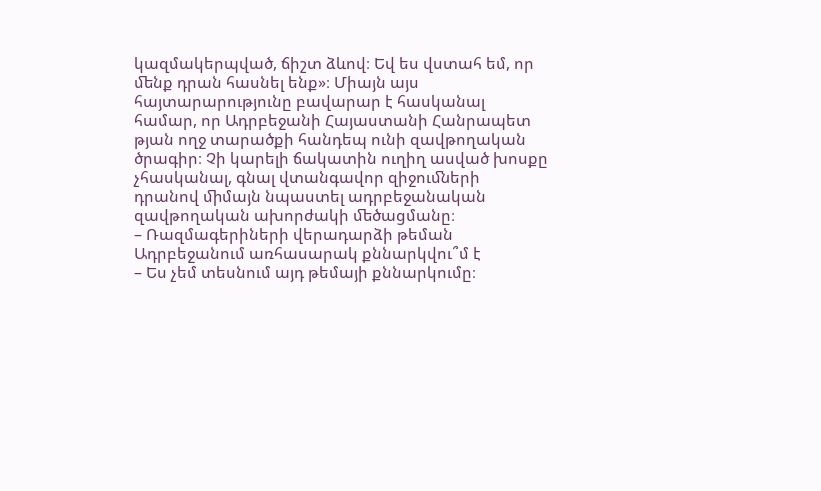կազմակերպված, ճիշտ ձևով։ Եվ ես վստահ եմ, որ ﬔնք դրան հասնել ենք»։ Միայն այս հայտարարությունը բավարար է հասկանալ համար, որ Ադրբեջանի Հայաստանի Հանրապետ թյան ողջ տարածքի հանդեպ ունի զավթողական ծրագիր։ Չի կարելի ճակատին ուղիղ ասված խոսքը չհասկանալ, գնալ վտանգավոր զիջուﬓերի դրանով ﬕմայն նպաստել ադրբեջանական զավթողական ախորժակի ﬔծացմանը։
– Ռազմագերիների վերադարձի թեման Ադրբեջանում առհասարակ քննարկվու՞մ է
– Ես չեմ տեսնում այդ թեմայի քննարկումը։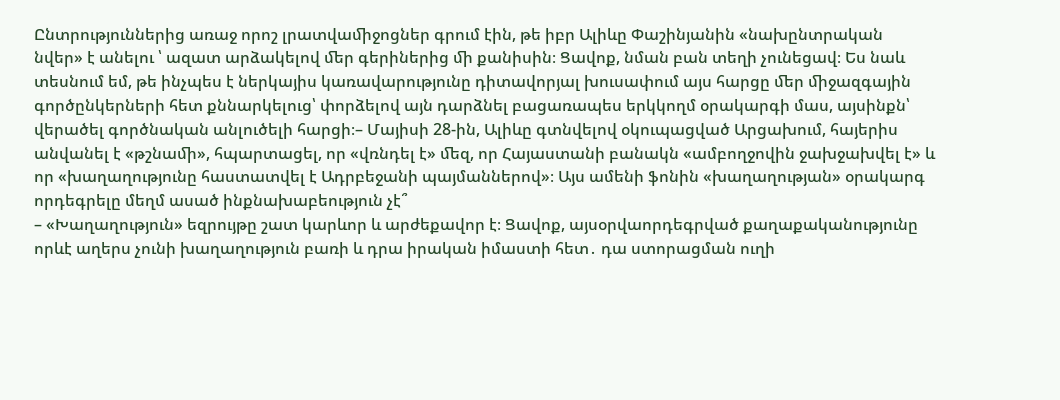Ընտրություններից առաջ որոշ լրատվաﬕջոցներ գրում էին, թե իբր Ալիևը Փաշինյանին «նախընտրական
նվեր» է անելու ՝ ազատ արձակելով ﬔր գերիներից ﬕ քանիսին։ Ցավոք, նման բան տեղի չունեցավ։ Ես նաև տեսնում եմ, թե ինչպես է ներկայիս կառավարությունը դիտավորյալ խուսափում այս հարցը ﬔր ﬕջազգային գործընկերների հետ քննարկելուց՝ փորձելով այն դարձնել բացառապես երկկողմ օրակարգի մաս, այսինքն՝ վերածել գործնական անլուծելի հարցի։– Մայիսի 28-ին, Ալիևը գտնվելով օկուպացված Արցախում, հայերիս անվանել է «թշնաﬕ», հպարտացել, որ «վռնդել է» ﬔզ, որ Հայաստանի բանակն «ամբողջովին ջախջախվել է» և որ «խաղաղությունը հաստատվել է Ադրբեջանի պայմաններով»։ Այս ամենի ֆոնին «խաղաղության» օրակարգ որդեգրելը մեղմ ասած ինքնախաբեություն չէ՞
– «Խաղաղություն» եզրույթը շատ կարևոր և արժեքավոր է։ Ցավոք, այսօրվաորդեգրված քաղաքականությունը որևէ աղերս չունի խաղաղություն բառի և դրա իրական իմաստի հետ․ դա ստորացման ուղի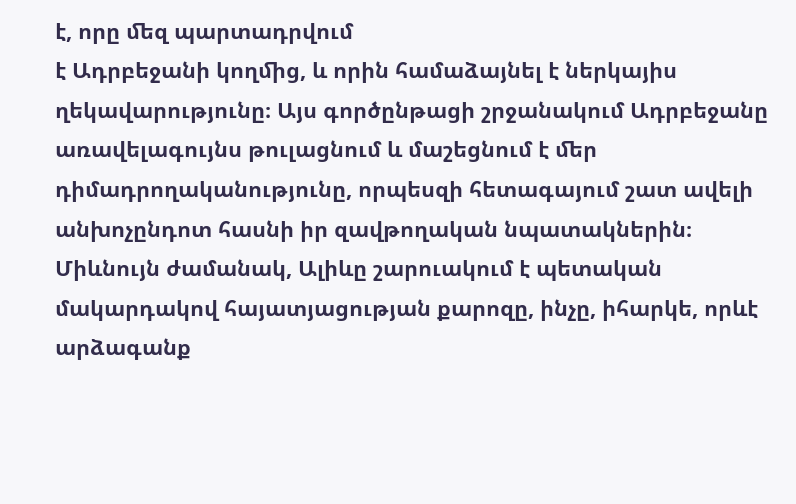է, որը ﬔզ պարտադրվում
է Ադրբեջանի կողﬕց, և որին համաձայնել է ներկայիս ղեկավարությունը։ Այս գործընթացի շրջանակում Ադրբեջանը առավելագույնս թուլացնում և մաշեցնում է ﬔր դիմադրողականությունը, որպեսզի հետագայում շատ ավելի անխոչընդոտ հասնի իր զավթողական նպատակներին։ Միևնույն ժամանակ, Ալիևը շարուակում է պետական մակարդակով հայատյացության քարոզը, ինչը, իհարկե, որևէ արձագանք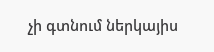չի գտնում ներկայիս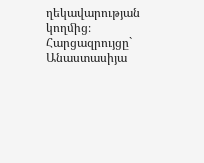ղեկավարության կողﬕց։
Հարցազրույցը` Անաստասիյա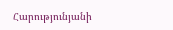Հարությունյանի